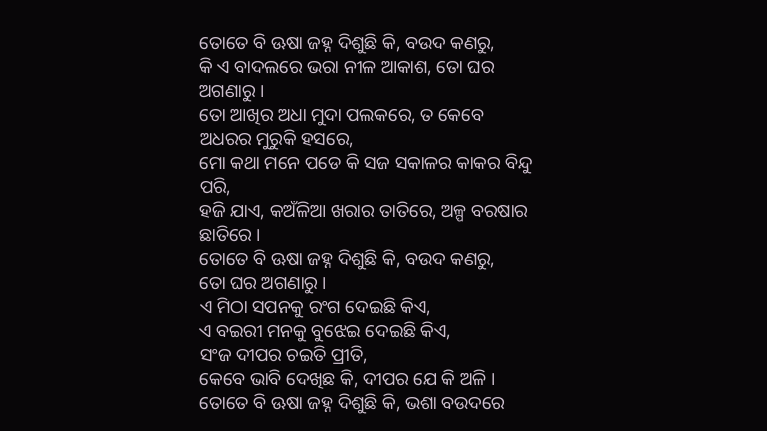ତୋତେ ବି ଊଷା ଜହ୍ନ ଦିଶୁଛି କି, ବଉଦ କଣରୁ,
କି ଏ ବାଦଲରେ ଭରା ନୀଳ ଆକାଶ, ତୋ ଘର ଅଗଣାରୁ ।
ତୋ ଆଖିର ଅଧା ମୁଦା ପଲକରେ, ତ କେବେ ଅଧରର ମୁରୁକି ହସରେ,
ମୋ କଥା ମନେ ପଡେ କି ସଜ ସକାଳର କାକର ବିନ୍ଦୁ ପରି,
ହଜି ଯାଏ, କଅଁଳିଆ ଖରାର ତାତିରେ, ଅଳ୍ପ ବରଷାର ଛାତିରେ ।
ତୋତେ ବି ଊଷା ଜହ୍ନ ଦିଶୁଛି କି, ବଉଦ କଣରୁ,
ତୋ ଘର ଅଗଣାରୁ ।
ଏ ମିଠା ସପନକୁ ରଂଗ ଦେଇଛି କିଏ,
ଏ ବଇରୀ ମନକୁ ବୁଝେଇ ଦେଇଛି କିଏ,
ସଂଜ ଦୀପର ଚଇତି ପ୍ରୀତି,
କେବେ ଭାବି ଦେଖିଛ କି, ଦୀପର ଯେ କି ଅଳି ।
ତୋତେ ବି ଊଷା ଜହ୍ନ ଦିଶୁଛି କି, ଭଶା ବଉଦରେ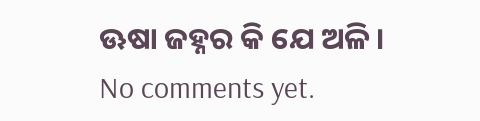ଊଷା ଜହ୍ନର କି ଯେ ଅଳି ।
No comments yet.